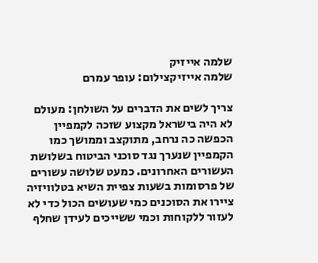שלמה אייזיק
שלמה אייזיקצילום: עופר עמרם

צריך לשים את הדברים על השולחן: מעולם לא היה בישראל מקצוע שזכה לקמפיין הכפשה כה נרחב, מתוקצב וממושך כמו הקמפיין שנערך נגד סוכני הביטוח בשלושת העשורים האחרונים. כמעט שלושה עשורים של פרסומות בשעות צפיית השיא בטלוויזיה ציירו את הסוכנים כמי שעושים הכול כדי לא לעזור ללקוחות וכמי ששייכים לעידן שחלף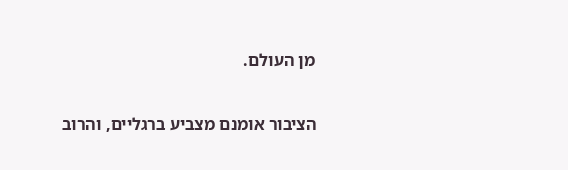מן העולם.

הציבור אומנם מצביע ברגליים, והרוב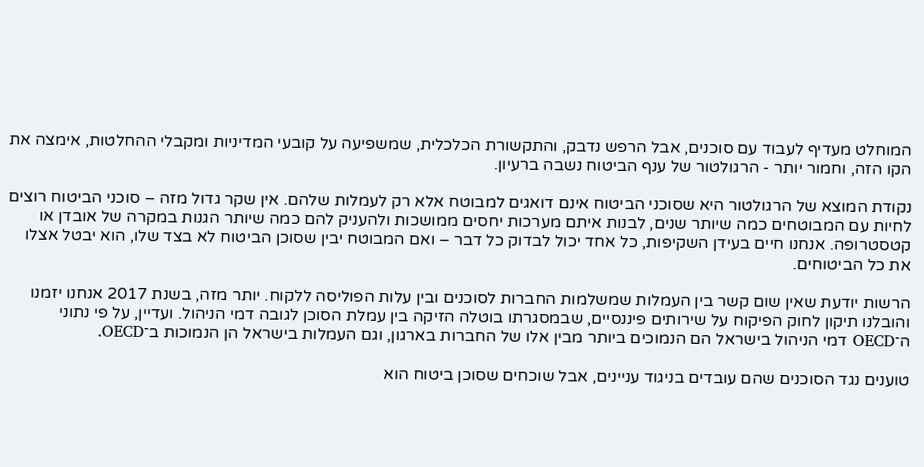המוחלט מעדיף לעבוד עם סוכנים, אבל הרפש נדבק, והתקשורת הכלכלית, שמשפיעה על קובעי המדיניות ומקבלי ההחלטות, אימצה את הקו הזה, וחמור יותר - הרגולטור של ענף הביטוח נשבה ברעיון.

נקודת המוצא של הרגולטור היא שסוכני הביטוח אינם דואגים למבוטח אלא רק לעמלות שלהם. אין שקר גדול מזה – סוכני הביטוח רוצים לחיות עם המבוטחים כמה שיותר שנים, לבנות איתם מערכות יחסים ממושכות ולהעניק להם כמה שיותר הגנות במקרה של אובדן או קטסטרופה. אנחנו חיים בעידן השקיפות, כל אחד יכול לבדוק כל דבר – ואם המבוטח יבין שסוכן הביטוח לא בצד שלו, הוא יבטל אצלו את כל הביטוחים.

הרשות יודעת שאין שום קשר בין העמלות שמשלמות החברות לסוכנים ובין עלות הפוליסה ללקוח. יותר מזה, בשנת 2017 אנחנו יזמנו והובלנו תיקון לחוק הפיקוח על שירותים פיננסיים, שבמסגרתו בוטלה הזיקה בין עמלת הסוכן לגובה דמי הניהול. ועדיין, על פי נתוני ה־OECD דמי הניהול בישראל הם הנמוכים ביותר מבין אלו של החברות בארגון, וגם העמלות בישראל הן הנמוכות ב־OECD.

טוענים נגד הסוכנים שהם עובדים בניגוד עניינים, אבל שוכחים שסוכן ביטוח הוא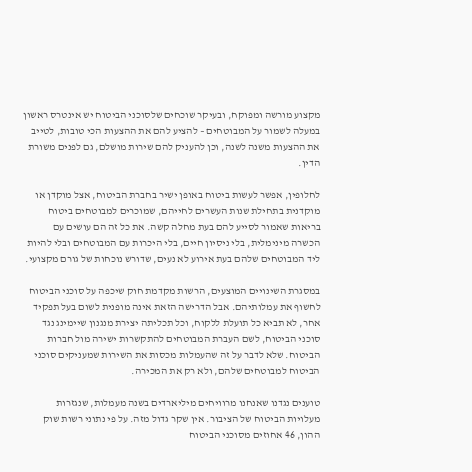מקצוע מורשה ומפוקח, ובעיקר שוכחים שלסוכני הביטוח יש אינטרס ראשון במעלה לשמור על המבוטחים – להציע להם את ההצעות הכי טובות, לטייב את ההצעות משנה לשנה, וכן להעניק להם שירות מושלם, גם לפנים משורת הדין.

לחלופין, אפשר לעשות ביטוח באופן ישיר בחברת הביטוח, אצל מוקדן או מוקדנית בתחילת שנות העשרים לחייהם, שמוכרים למבוטחים ביטוח בריאות שאמור לסייע להם בעת מחלה קשה. את כל זה הם עושים עם הכשרה מינימלית, בלי ניסיון חיים, בלי היכרות עם המבוטחים ובלי להיות ליד המבוטחים שלהם בעת אירוע לא נעים, שדורש נוכחות של גורם מקצועי.

במסגרת השינויים המוצעים, הרשות מקדמת חוק שיכפה על סוכני הביטוח לחשוף את עמלותיהם. אבל הדרישה הזאת אינה מופנית לשום בעל תפקיד אחר, לא תביא כל תועלת ללקוח, וכל תכליתה יצירת מנגנון שיימינג נגד סוכני הביטוח, לשם העברת המבוטחים להתקשרות ישירה מול חברות הביטוח. שלא לדבר על זה שהעמלות מכסות את השירות שמעניקים סוכני הביטוח למבוטחים שלהם, ולא רק את המכירה.

טוענים נגדנו שאנחנו מרוויחים מיליארדים בשנה מעמלות, שנגזרות מעלויות הביטוח של הציבור. אין שקר גדול מזה. על פי נתוני רשות שוק ההון, 46 אחוזים מסוכני הביטוח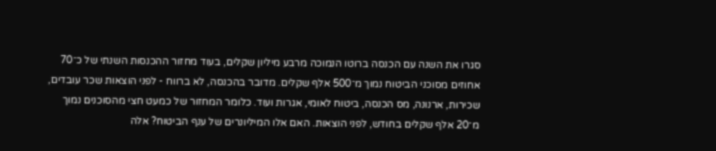סגרו את השנה עם הכנסה ברוטו הנמוכה מרבע מיליון שקלים, בעוד מחזור ההכנסות השנתי של כ־70 אחוזים מסוכני הביטוח נמוך מ־500 אלף שקלים. מדובר בהכנסה, לא ברווח - לפני הוצאות שכר עובדים, שכירות, ארנונה, מס הכנסה, ביטוח לאומי, אגרות ועוד. כלומר המחזור של כמעט חצי מהסוכנים נמוך מ־20 אלף שקלים בחודש, לפני הוצאות. האם אלו המיליונרים של ענף הביטוח? אלה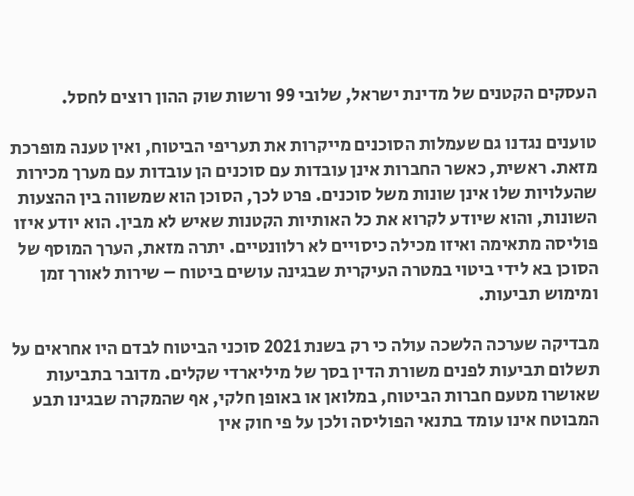העסקים הקטנים של מדינת ישראל, שלובי 99 ורשות שוק ההון רוצים לחסל.

טוענים נגדנו גם שעמלות הסוכנים מייקרות את תעריפי הביטוח, ואין טענה מופרכת מזאת. ראשית, כאשר החברות אינן עובדות עם סוכנים הן עובדות עם מערך מכירות שהעלויות שלו אינן שונות משל סוכנים. פרט לכך, הסוכן הוא שמשווה בין ההצעות השונות, והוא שיודע לקרוא את כל האותיות הקטנות שאיש לא מבין. הוא יודע איזו פוליסה מתאימה ואיזו מכילה כיסויים לא רלוונטיים. יתרה מזאת, הערך המוסף של הסוכן בא לידי ביטוי במטרה העיקרית שבגינה עושים ביטוח – שירות לאורך זמן ומימוש תביעות.

מבדיקה שערכה הלשכה עולה כי רק בשנת 2021 סוכני הביטוח לבדם היו אחראים על תשלום תביעות לפנים משורת הדין בסך של מיליארדי שקלים. מדובר בתביעות שאושרו מטעם חברות הביטוח, במלואן או באופן חלקי, אף שהמקרה שבגינו תבע המבוטח אינו עומד בתנאי הפוליסה ולכן על פי חוק אין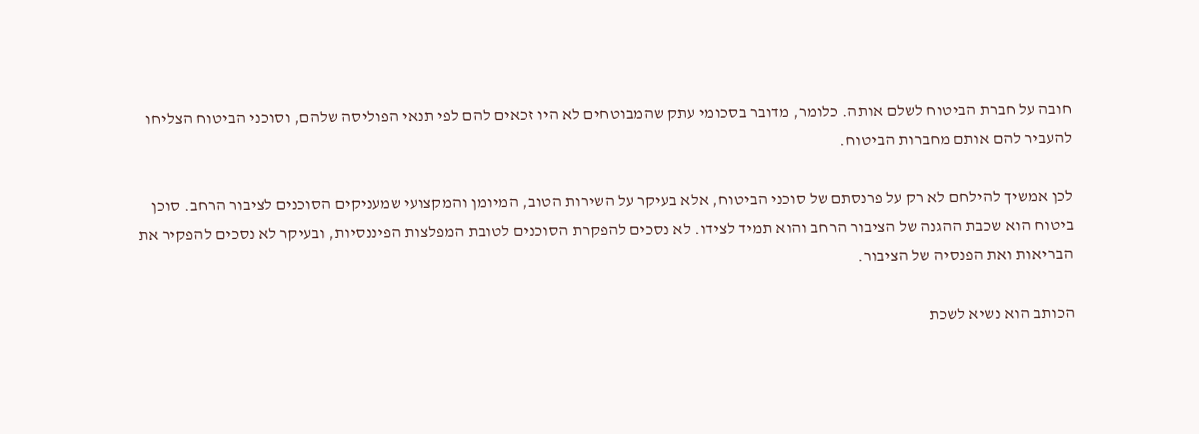חובה על חברת הביטוח לשלם אותה. כלומר, מדובר בסכומי עתק שהמבוטחים לא היו זכאים להם לפי תנאי הפוליסה שלהם, וסוכני הביטוח הצליחו להעביר להם אותם מחברות הביטוח.

לכן אמשיך להילחם לא רק על פרנסתם של סוכני הביטוח, אלא בעיקר על השירות הטוב, המיומן והמקצועי שמעניקים הסוכנים לציבור הרחב. סוכן ביטוח הוא שכבת ההגנה של הציבור הרחב והוא תמיד לצידו. לא נסכים להפקרת הסוכנים לטובת המפלצות הפיננסיות, ובעיקר לא נסכים להפקיר את הבריאות ואת הפנסיה של הציבור.

הכותב הוא נשיא לשכת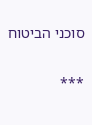סוכני הביטוח

***